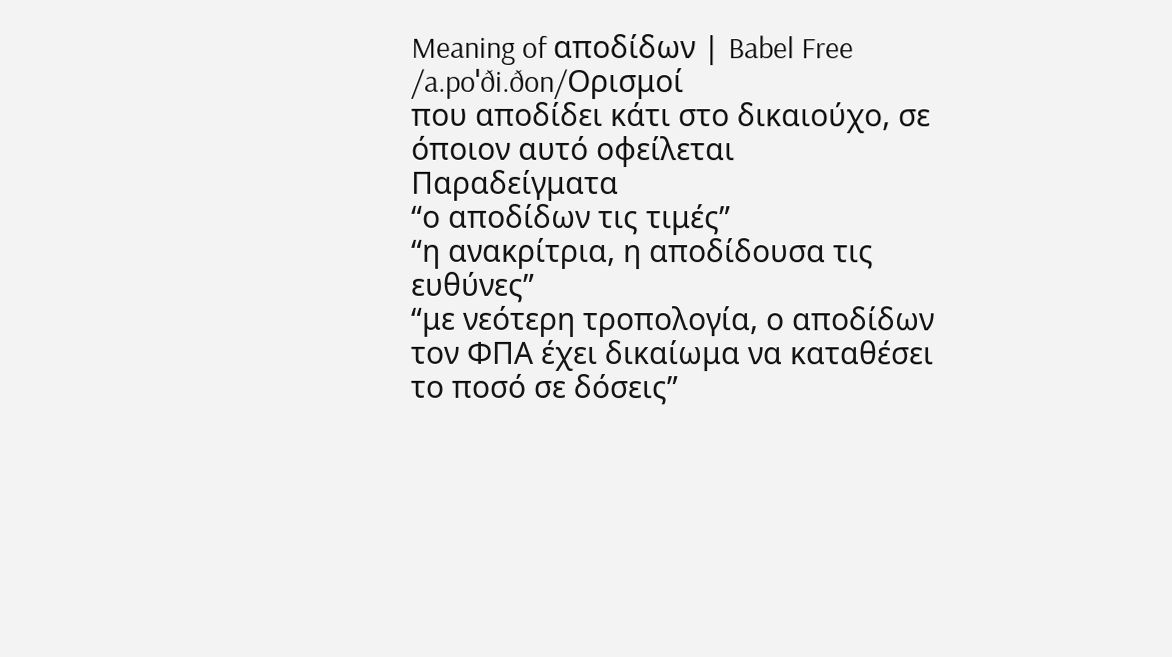Meaning of αποδίδων | Babel Free
/a.poˈði.ðon/Ορισμοί
που αποδίδει κάτι στο δικαιούχο, σε όποιον αυτό οφείλεται
Παραδείγματα
“ο αποδίδων τις τιμές”
“η ανακρίτρια, η αποδίδουσα τις ευθύνες”
“με νεότερη τροπολογία, ο αποδίδων τον ΦΠΑ έχει δικαίωμα να καταθέσει το ποσό σε δόσεις”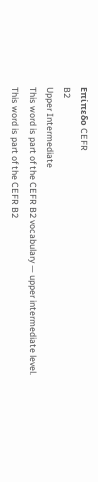Επίπεδο CEFR
B2
Upper Intermediate
This word is part of the CEFR B2 vocabulary — upper intermediate level.
This word is part of the CEFR B2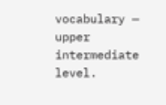vocabulary — upper intermediate level.